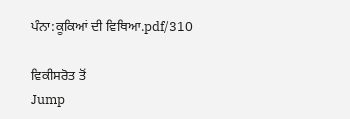ਪੰਨਾ:ਕੂਕਿਆਂ ਦੀ ਵਿਥਿਆ.pdf/310

ਵਿਕੀਸਰੋਤ ਤੋਂ
Jump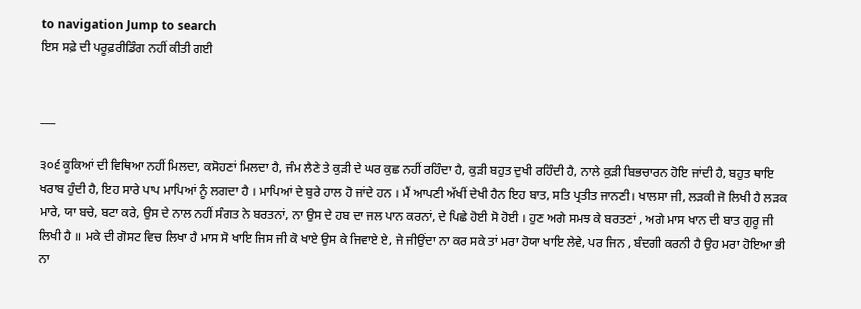to navigation Jump to search
ਇਸ ਸਫ਼ੇ ਦੀ ਪਰੂਫ਼ਰੀਡਿੰਗ ਨਹੀਂ ਕੀਤੀ ਗਈ


___

੩੦੬ ਕੂਕਿਆਂ ਦੀ ਵਿਥਿਆ ਨਹੀਂ ਮਿਲਦਾ, ਕਸੋਹਣਾਂ ਮਿਲਦਾ ਹੈ, ਜੰਮ ਲੈਣੇ ਤੇ ਕੁੜੀ ਦੇ ਘਰ ਕੁਛ ਨਹੀਂ ਰਹਿੰਦਾ ਹੈ, ਕੁੜੀ ਬਹੁਤ ਦੁਖੀ ਰਹਿੰਦੀ ਹੈ, ਨਾਲੇ ਕੁੜੀ ਬਿਭਚਾਰਨ ਹੋਇ ਜਾਂਦੀ ਹੈ, ਬਹੁਤ ਥਾਇ ਖਰਾਬ ਹੁੰਦੀ ਹੈ, ਇਹ ਸਾਰੇ ਪਾਪ ਮਾਪਿਆਂ ਨੂੰ ਲਗਦਾ ਹੈ । ਮਾਪਿਆਂ ਦੇ ਬੁਰੇ ਹਾਲ ਹੋ ਜਾਂਦੇ ਹਨ । ਮੈਂ ਆਪਣੀ ਅੱਖੀਂ ਦੇਖੀ ਹੈਨ ਇਹ ਬਾਤ, ਸਤਿ ਪ੍ਰਤੀਤ ਜਾਨਣੀ। ਖਾਲਸਾ ਜੀ, ਲੜਕੀ ਜੋ ਲਿਖੀ ਹੈ ਲੜਕ ਮਾਰੇ, ਯਾ ਬਚੇ, ਬਟਾ ਕਰੇ, ਉਸ ਦੇ ਨਾਲ ਨਹੀਂ ਸੰਗਤ ਨੇ ਬਰਤਨਾਂ, ਨਾ ਉਸ ਦੇ ਹਬ ਦਾ ਜਲ ਪਾਨ ਕਰਨਾਂ, ਦੇ ਪਿਛੇ ਹੋਈ ਸੋ ਹੋਈ । ਹੁਣ ਅਗੇ ਸਮਝ ਕੇ ਬਰਤਣਾਂ , ਅਗੇ ਮਾਸ ਖਾਨ ਦੀ ਬਾਤ ਗੁਰੂ ਜੀ ਲਿਖੀ ਹੈ ॥ ਮਕੇ ਦੀ ਗੋਸਟ ਵਿਚ ਲਿਖਾ ਹੈ ਮਾਸ ਸੋ ਖਾਇ ਜਿਸ ਜੀ ਕੋ ਖਾਏ ਉਸ ਕੇ ਜਿਵਾਏ ਏ, ਜੇ ਜੀਉਂਦਾ ਨਾ ਕਰ ਸਕੇ ਤਾਂ ਮਰਾ ਹੋਯਾ ਖਾਇ ਲੇਵੇ, ਪਰ ਜਿਨ , ਬੰਦਗੀ ਕਰਨੀ ਹੈ ਉਹ ਮਰਾ ਹੋਇਆ ਭੀ ਨਾ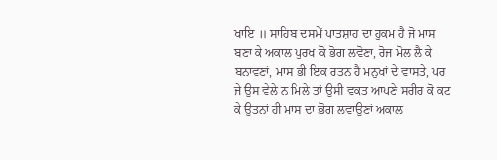ਖਾਇ ॥ ਸਾਹਿਬ ਦਸਮੇਂ ਪਾਤਸ਼ਾਹ ਦਾ ਹੁਕਮ ਹੈ ਜੋ ਮਾਸ ਬਣਾ ਕੇ ਅਕਾਲ ਪੁਰਖ ਕੋ ਭੋਗ ਲਵੋਣਾ, ਰੋਜ ਮੋਲ ਲੈ ਕੇ ਬਨਾਵਣਾਂ, ਮਾਸ ਭੀ ਇਕ ਰਤਨ ਹੈ ਮਨੁਖਾਂ ਦੇ ਵਾਸਤੇ, ਪਰ ਜੇ ਉਸ ਵੇਲੇ ਨ ਮਿਲੇ ਤਾਂ ਉਸੀ ਵਕਤ ਆਪਣੇ ਸਰੀਰ ਕੋ ਕਟ ਕੇ ਉਤਨਾਂ ਹੀ ਮਾਸ ਦਾ ਭੋਗ ਲਵਾਉਣਾਂ ਅਕਾਲ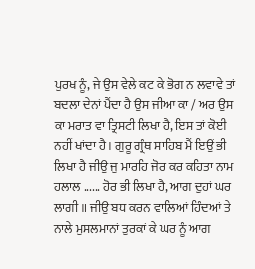ਪੁਰਖ ਨੂੰ, ਜੇ ਉਸ ਵੇਲੇ ਕਟ ਕੇ ਭੋਗ ਨ ਲਵਾਵੇ ਤਾਂ ਬਦਲਾ ਦੇਨਾਂ ਪੈਂਦਾ ਹੈ ਉਸ ਜੀਆ ਕਾ / ਅਰ ਉਸ ਕਾ ਮਰਾਤ ਵਾ ਤ੍ਰਿਸਟੀ ਲਿਖਾ ਹੈ, ਇਸ ਤਾਂ ਕੋਈ ਨਹੀਂ ਖਾਂਦਾ ਹੈ । ਗੁਰੂ ਗ੍ਰੰਥ ਸਾਹਿਬ ਮੈਂ ਇਉਂ ਭੀ ਲਿਖਾ ਹੈ ਜੀਉ ਜੁ ਮਾਰਹਿ ਜੋਰ ਕਰ ਕਹਿਤਾ ਨਾਮ ਹਲਾਲ ...... ਹੋਰ ਭੀ ਲਿਖਾ ਹੈ, ਆਗ ਦੁਹਾਂ ਘਰ ਲਾਗੀ ॥ ਜੀਉ ਬਧ ਕਰਨ ਵਾਲਿਆਂ ਹਿੰਦਆਂ ਤੇ ਨਾਲੇ ਮੁਸਲਮਾਨਾਂ ਤੁਰਕਾਂ ਕੇ ਘਰ ਨੂੰ ਆਗ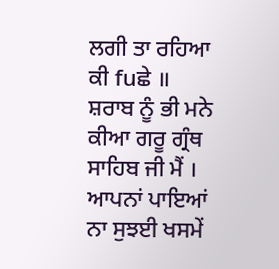ਲਗੀ ਤਾ ਰਹਿਆ ਕੀ fuਛੇ ॥ ਸ਼ਰਾਬ ਨੂੰ ਭੀ ਮਨੇ ਕੀਆ ਗਰੂ ਗ੍ਰੰਥ ਸਾਹਿਬ ਜੀ ਮੈਂ । ਆਪਨਾਂ ਪਾਇਆਂ ਨਾ ਸੁਝਈ ਖਸਮੇਂ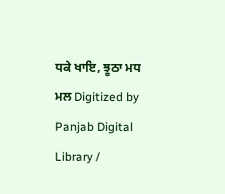ਧਕੇ ਖਾਇ, ਝੂਠਾ ਮਧ ਮਲ Digitized by Panjab Digital Library /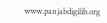www.panjabdigilib.org